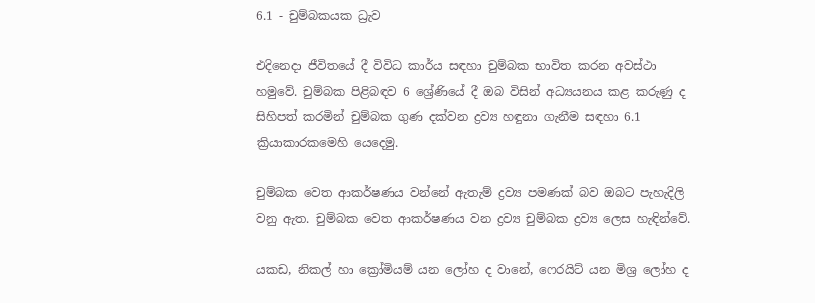6.1 - චුම්බකයක ධ්‍රැව

එදිනෙදා ජීවිතයේ දී විවිධ කාර්ය සඳහා චුම්බක භාවිත කරන අවස්ථා හමුවේ. චුම්බක පිළිබඳව 6 ශ්‍රේණියේ දී ඔබ විසින් අධ්‍යයනය කළ කරුණු ද සිහිපත් කරමින් චුම්බක ගුණ දක්වන ද්‍රව්‍ය හඳුනා ගැනීම සඳහා 6.1 ක්‍රියාකාරකමෙහි යෙදෙමු.

චුම්බක වෙත ආකර්ෂණය වන්නේ ඇතැම් ද්‍රව්‍ය පමණක් බව ඔබට පැහැදිලි වනු ඇත. චුම්බක වෙත ආකර්ෂණය වන ද්‍රව්‍ය චුම්බක ද්‍රව්‍ය ලෙස හැඳින්වේ.

යකඩ, නිකල් හා ක්‍රෝමියම් යන ලෝහ ද වානේ, ෆෙරයිට් යන මිශ්‍ර ලෝහ ද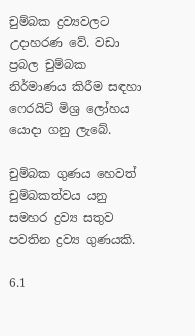චුම්බක ද්‍රව්‍යවලට උදාහරණ වේ. වඩා ප්‍රබල චුම්බක නිර්මාණය කිරීම සඳහා ෆෙරයිට් මිශ්‍ර ලෝහය යොදා ගනු ලැබේ.

චුම්බක ගුණය හෙවත් චුම්බකත්වය යනු සමහර ද්‍රව්‍ය සතුව පවතින ද්‍රව්‍ය ගුණයකි.

6.1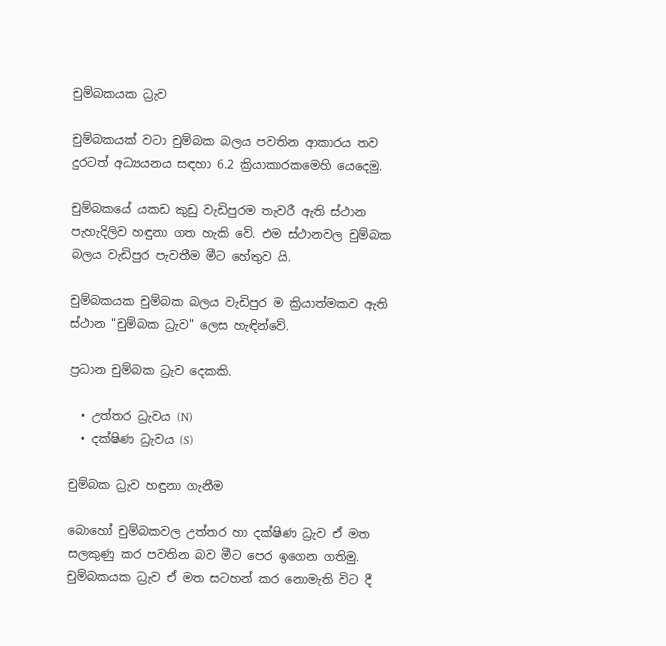චුම්බකයක ධ්‍රැව

චුම්බකයක් වටා චුම්බක බලය පවතින ආකාරය තව දුරටත් අධ්‍යයනය සඳහා 6.2 ක්‍රියාකාරකමෙහි යෙදෙමු.

චුම්බකයේ යකඩ කුඩු වැඩිපුරම තැවරී ඇති ස්ථාන පැහැදිලිව හඳුනා ගත හැකි වේ. එම ස්ථානවල චුම්බක බලය වැඩිපුර පැවතීම මීට හේතුව යි.

චුම්බකයක චුම්බක බලය වැඩිපුර ම ක්‍රියාත්මකව ඇති ස්ථාන "චුම්බක ධ්‍රැව" ලෙස හැඳින්වේ.

ප්‍රධාන චුම්බක ධ්‍රැව දෙකකි.

  • උත්තර ධ්‍රැවය (N)
  • දක්ෂිණ ධ්‍රැවය (S)

චුම්බක ධ්‍රැව හඳුනා ගැනීම

බොහෝ චුම්බකවල උත්තර හා දක්ෂිණ ධ්‍රැව ඒ මත සලකුණු කර පවතින බව මීට පෙර ඉගෙන ගතිමු. චුම්බකයක ධ්‍රැව ඒ මත සටහන් කර නොමැති විට දී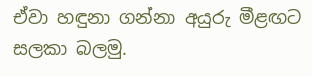ඒවා හඳුනා ගන්නා අයුරු මීළඟට සලකා බලමු.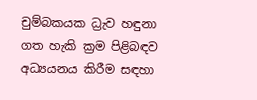චුම්බකයක ධ්‍රැව හඳුනා ගත හැකි ක්‍රම පිළිබඳව අධ්‍යයනය කිරීම සඳහා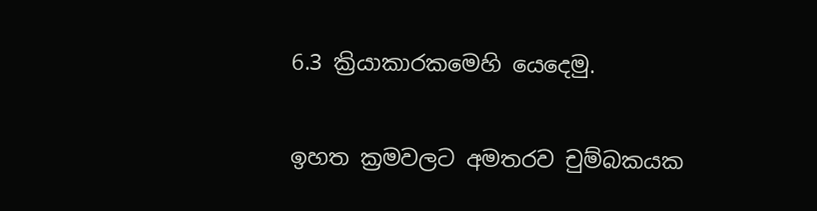6.3 ක්‍රියාකාරකමෙහි යෙදෙමු.

ඉහත ක්‍රමවලට අමතරව චුම්බකයක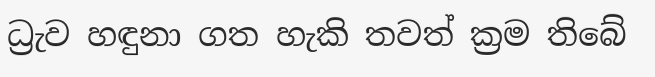ධ්‍රැව හඳුනා ගත හැකි තවත් ක්‍රම තිබේ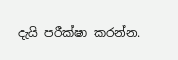දැයි පරීක්ෂා කරන්න.